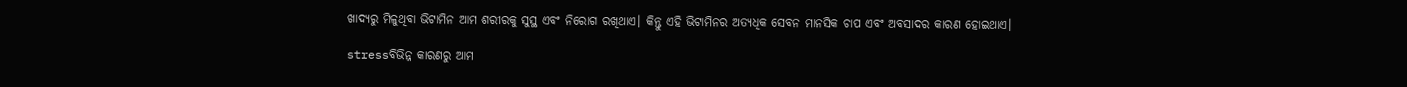ଖାଦ୍ୟରୁ ମିଳୁଥିବା ଭିଟାମିନ ଆମ ଶରୀରକୁ ସୁସ୍ଥ ଏବଂ ନିରୋଗ ରଖିଥାଏ। କିନ୍ତୁ ଏହି ଭିଟାମିନର ଅତ୍ୟଧିକ ସେବନ ମାନସିକ ଚାପ ଏବଂ ଅବସାଦର କାରଣ ହୋଇଥାଏ।

stressବିଭିନ୍ନ କାରଣରୁ ଆମ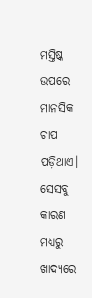ମସ୍ତିଷ୍କ ଉପରେ ମାନସିକ ଚାପ ପଡ଼ିଥାଏ। ସେସବୁ କାରଣ ମଧ୍ୟରୁ ଖାଦ୍ୟରେ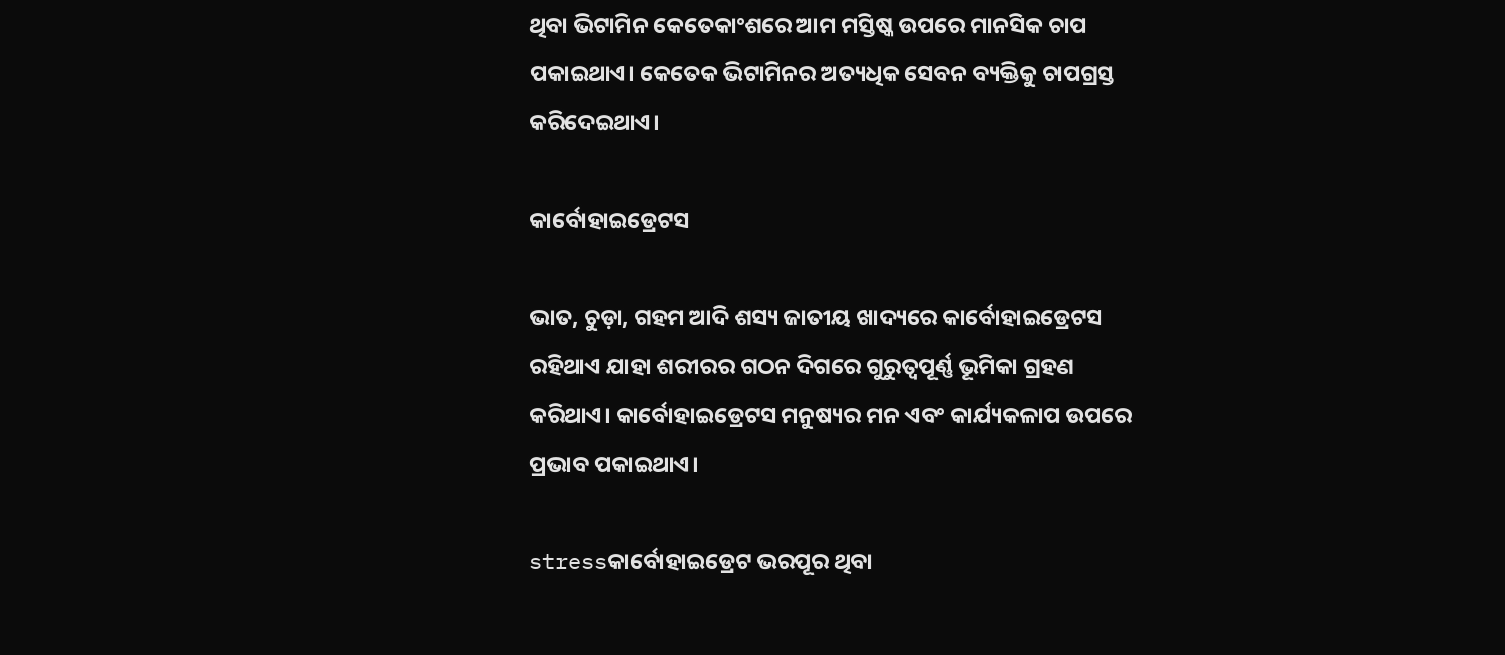ଥିବା ଭିଟାମିନ କେତେକାଂଶରେ ଆମ ମସ୍ତିଷ୍କ ଉପରେ ମାନସିକ ଚାପ ପକାଇଥାଏ। କେତେକ ଭିଟାମିନର ଅତ୍ୟଧିକ ସେବନ ବ୍ୟକ୍ତିକୁ ଚାପଗ୍ରସ୍ତ କରିଦେଇଥାଏ।

କାର୍ବୋହାଇଡ୍ରେଟସ

ଭାତ, ଚୁଡ଼ା, ଗହମ ଆଦି ଶସ୍ୟ ଜାତୀୟ ଖାଦ୍ୟରେ କାର୍ବୋହାଇଡ୍ରେଟସ ରହିଥାଏ ଯାହା ଶରୀରର ଗଠନ ଦିଗରେ ଗୁରୁତ୍ୱପୂର୍ଣ୍ଣ ଭୂମିକା ଗ୍ରହଣ କରିଥାଏ। କାର୍ବୋହାଇଡ୍ରେଟସ ମନୁଷ୍ୟର ମନ ଏବଂ କାର୍ଯ୍ୟକଳାପ ଉପରେ ପ୍ରଭାବ ପକାଇଥାଏ।

stressକାର୍ବୋହାଇଡ୍ରେଟ ଭରପୂର ଥିବା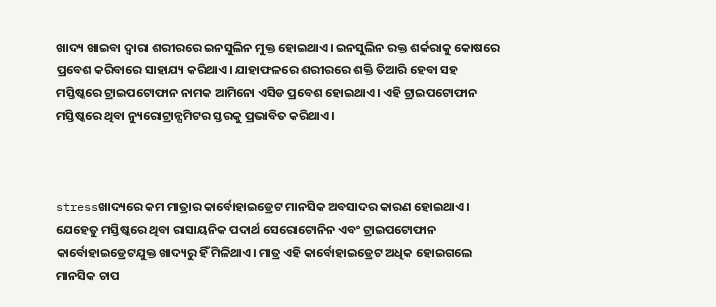ଖାଦ୍ୟ ଖାଇବା ଦ୍ୱାରା ଶରୀରରେ ଇନସୁଲିନ ମୁକ୍ତ ହୋଇଥାଏ। ଇନସୁଲିନ ରକ୍ତ ଶର୍କରାକୁ କୋଷରେ ପ୍ରବେଶ କରିବାରେ ସାହାଯ୍ୟ କରିଥାଏ। ଯାହାଫଳରେ ଶରୀରରେ ଶକ୍ତି ତିଆରି ହେବା ସହ ମସ୍ତିଷ୍କରେ ଟ୍ରାଇପଟୋଫାନ ନାମକ ଆମିନୋ ଏସିଡ ପ୍ରବେଶ ହୋଇଥାଏ। ଏହି ଟ୍ରାଇପଟୋଫାନ ମସ୍ତିଷ୍କରେ ଥିବା ନ୍ୟୁରୋଟ୍ରାନ୍ସମିଟର ସ୍ତରକୁ ପ୍ରଭାବିତ କରିଥାଏ।



stressଖାଦ୍ୟରେ କମ ମାତ୍ରାର କାର୍ବୋହାଇଡ୍ରେଟ ମାନସିକ ଅବସାଦର କାରଣ ହୋଇଥାଏ। ଯେହେତୁ ମସ୍ତିଷ୍କରେ ଥିବା ରାସାୟନିକ ପଦାର୍ଥ ସେରୋଟୋନିନ ଏବଂ ଟ୍ରାଇପଟୋଫାନ କାର୍ବୋହାଇଡ୍ରେଟଯୁକ୍ତ ଖାଦ୍ୟରୁ ହିଁ ମିଳିଥାଏ। ମାତ୍ର ଏହି କାର୍ବୋହାଇଡ୍ରେଟ ଅଧିକ ହୋଇଗଲେ ମାନସିକ ଚାପ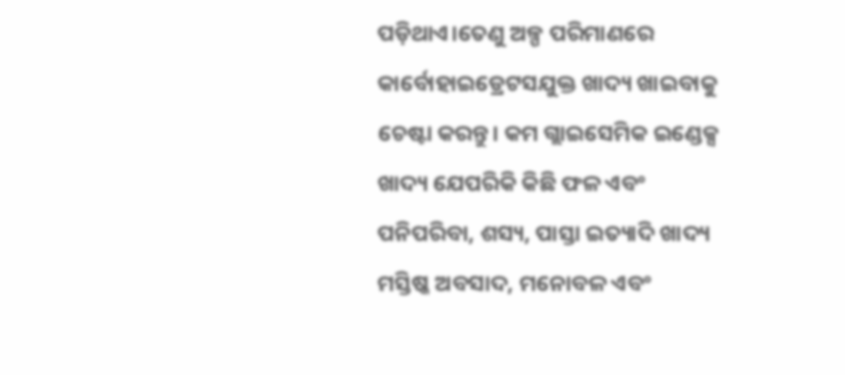ପଡ଼ିଥାଏ।ତେଣୁ ଅଳ୍ପ ପରିମାଣରେ କାର୍ବୋହାଇଡ୍ରେଟସଯୁକ୍ତ ଖାଦ୍ୟ ଖାଇବାକୁ ଚେଷ୍ଟା କରନ୍ତୁ। କମ ଗ୍ଲାଇସେମିକ ଇଣ୍ଡେକ୍ସ ଖାଦ୍ୟ ଯେପରିକି କିଛି ଫଳ ଏବଂ ପନିପରିବା, ଶସ୍ୟ, ପାସ୍ତା ଇତ୍ୟାଦି ଖାଦ୍ୟ ମସ୍ତିଷ୍କ ଅବସାଦ, ମନୋବଳ ଏବଂ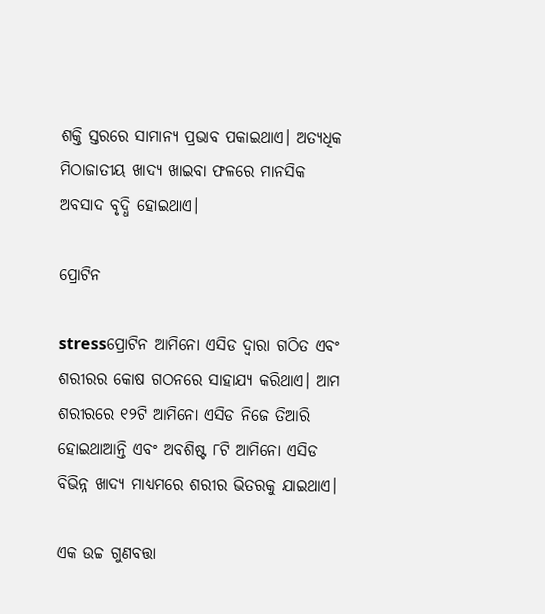ଶକ୍ତି ସ୍ତରରେ ସାମାନ୍ୟ ପ୍ରଭାବ ପକାଇଥାଏ। ଅତ୍ୟଧିକ ମିଠାଜାତୀୟ ଖାଦ୍ୟ ଖାଇବା ଫଳରେ ମାନସିକ ଅବସାଦ ବୃଦ୍ଧି ହୋଇଥାଏ।

ପ୍ରୋଟିନ

stressପ୍ରୋଟିନ ଆମିନୋ ଏସିଡ ଦ୍ୱାରା ଗଠିତ ଏବଂ ଶରୀରର କୋଷ ଗଠନରେ ସାହାଯ୍ୟ କରିଥାଏ। ଆମ ଶରୀରରେ ୧୨ଟି ଆମିନୋ ଏସିଡ ନିଜେ ତିଆରି ହୋଇଥାଆନ୍ତି ଏବଂ ଅବଶିଷ୍ଟ ୮ଟି ଆମିନୋ ଏସିଡ ବିଭିନ୍ନ ଖାଦ୍ୟ ମାଧ୍ୟମରେ ଶରୀର ଭିତରକୁ ଯାଇଥାଏ।

ଏକ ଉଚ୍ଚ ଗୁଣବତ୍ତା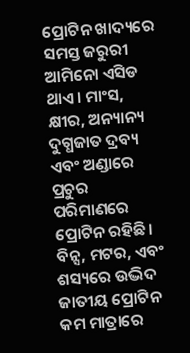ପ୍ରୋଟିନ ଖାଦ୍ୟରେ ସମସ୍ତ ଜରୁରୀ ଆମିନୋ ଏସିଡ ଥାଏ। ମାଂସ, କ୍ଷୀର, ଅନ୍ୟାନ୍ୟ ଦୁଗ୍ଧଜାତ ଦ୍ରବ୍ୟ ଏବଂ ଅଣ୍ଡାରେ ପ୍ରଚୁର ପରିମାଣରେ ପ୍ରୋଟିନ ରହିଛି। ବିନ୍ସ, ମଟର, ଏବଂ ଶସ୍ୟରେ ଉଦ୍ଭିଦ ଜାତୀୟ ପ୍ରୋଟିନ କମ ମାତ୍ରାରେ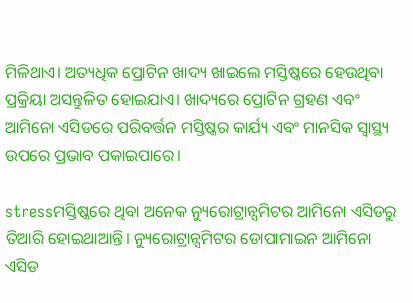ମିଳିଥାଏ। ଅତ୍ୟଧିକ ପ୍ରୋଟିନ ଖାଦ୍ୟ ଖାଇଲେ ମସ୍ତିଷ୍କରେ ହେଉଥିବା ପ୍ରକ୍ରିୟା ଅସନ୍ତୁଳିତ ହୋଇଯାଏ। ଖାଦ୍ୟରେ ପ୍ରୋଟିନ ଗ୍ରହଣ ଏବଂ ଆମିନୋ ଏସିଡରେ ପରିବର୍ତ୍ତନ ମସ୍ତିଷ୍କର କାର୍ଯ୍ୟ ଏବଂ ମାନସିକ ସ୍ୱାସ୍ଥ୍ୟ ଉପରେ ପ୍ରଭାବ ପକାଇପାରେ।

stressମସ୍ତିଷ୍କରେ ଥିବା ଅନେକ ନ୍ୟୁରୋଟ୍ରାନ୍ସମିଟର ଆମିନୋ ଏସିଡରୁ ତିଆରି ହୋଇଥାଆନ୍ତି। ନ୍ୟୁରୋଟ୍ରାନ୍ସମିଟର ଡୋପାମାଇନ ଆମିନୋ ଏସିଡ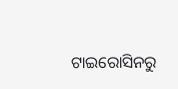ଟାଇରୋସିନରୁ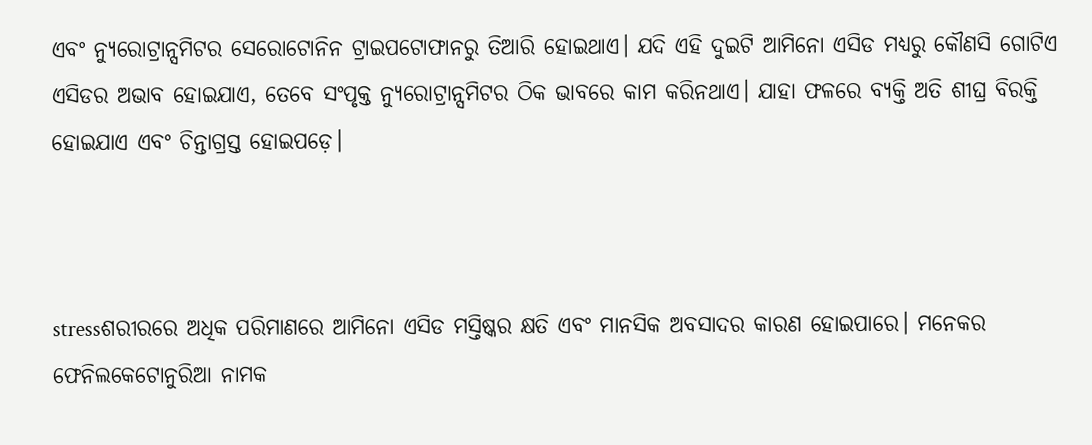ଏବଂ ନ୍ୟୁରୋଟ୍ରାନ୍ସମିଟର ସେରୋଟୋନିନ ଟ୍ରାଇପଟୋଫାନରୁ ତିଆରି ହୋଇଥାଏ। ଯଦି ଏହି ଦୁଇଟି ଆମିନୋ ଏସିଡ ମଧ୍ୟରୁ କୌଣସି ଗୋଟିଏ ଏସିଡର ଅଭାବ ହୋଇଯାଏ, ତେବେ ସଂପୃକ୍ତ ନ୍ୟୁରୋଟ୍ରାନ୍ସମିଟର ଠିକ ଭାବରେ କାମ କରିନଥାଏ। ଯାହା ଫଳରେ ବ୍ୟକ୍ତି ଅତି ଶୀଘ୍ର ବିରକ୍ତି ହୋଇଯାଏ ଏବଂ ଚିନ୍ତାଗ୍ରସ୍ତ ହୋଇପଡ଼େ।



stressଶରୀରରେ ଅଧିକ ପରିମାଣରେ ଆମିନୋ ଏସିଡ ମସ୍ତିଷ୍କର କ୍ଷତି ଏବଂ ମାନସିକ ଅବସାଦର କାରଣ ହୋଇପାରେ। ମନେକର ଫେନିଲକେଟୋନୁରିଆ ନାମକ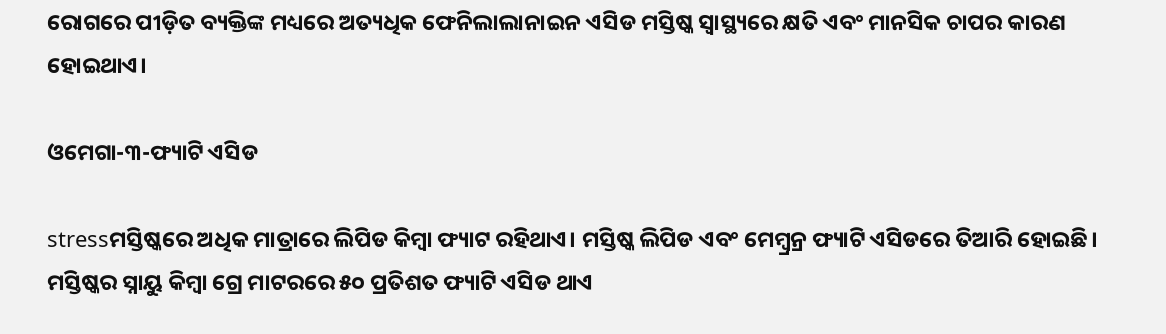ରୋଗରେ ପୀଡ଼ିତ ବ୍ୟକ୍ତିଙ୍କ ମଧ୍ୟରେ ଅତ୍ୟଧିକ ଫେନିଲାଲାନାଇନ ଏସିଡ ମସ୍ତିଷ୍କ ସ୍ୱାସ୍ଥ୍ୟରେ କ୍ଷତି ଏବଂ ମାନସିକ ଚାପର କାରଣ ହୋଇଥାଏ।

ଓମେଗା-୩-ଫ୍ୟାଟି ଏସିଡ

stressମସ୍ତିଷ୍କରେ ଅଧିକ ମାତ୍ରାରେ ଲିପିଡ କିମ୍ବା ଫ୍ୟାଟ ରହିଥାଏ। ମସ୍ତିଷ୍କ ଲିପିଡ ଏବଂ ମେମ୍ବ୍ରନ୍ର ଫ୍ୟାଟି ଏସିଡରେ ତିଆରି ହୋଇଛି। ମସ୍ତିଷ୍କର ସ୍ନାୟୁ କିମ୍ବା ଗ୍ରେ ମାଟରରେ ୫୦ ପ୍ରତିଶତ ଫ୍ୟାଟି ଏସିଡ ଥାଏ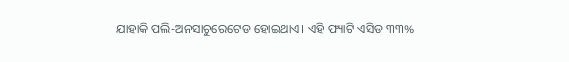ଯାହାକି ପଲି-ଅନସାଚୁରେଟେଡ ହୋଇଥାଏ। ଏହି ଫ୍ୟାଟି ଏସିଡ ୩୩%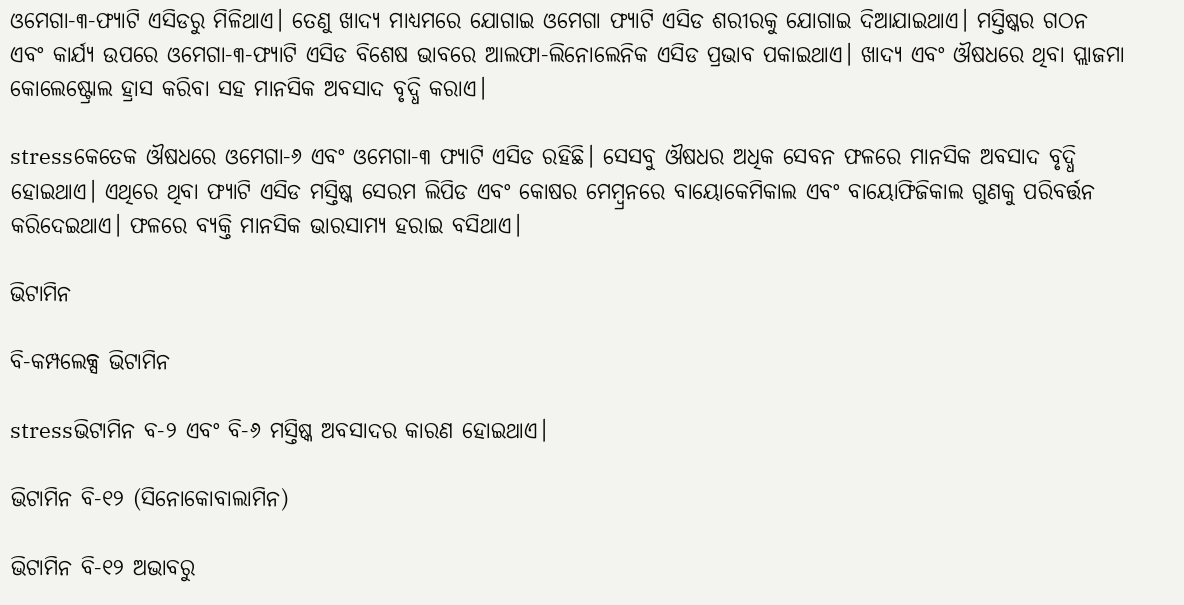ଓମେଗା-୩-ଫ୍ୟାଟି ଏସିଡରୁ ମିଳିଥାଏ। ତେଣୁ ଖାଦ୍ୟ ମାଧ୍ୟମରେ ଯୋଗାଇ ଓମେଗା ଫ୍ୟାଟି ଏସିଡ ଶରୀରକୁ ଯୋଗାଇ ଦିଆଯାଇଥାଏ। ମସ୍ତିଷ୍କର ଗଠନ ଏବଂ କାର୍ଯ୍ୟ ଉପରେ ଓମେଗା-୩-ଫ୍ୟାଟି ଏସିଡ ବିଶେଷ ଭାବରେ ଆଲଫା-ଲିନୋଲେନିକ ଏସିଡ ପ୍ରଭାବ ପକାଇଥାଏ। ଖାଦ୍ୟ ଏବଂ ଔଷଧରେ ଥିବା ପ୍ଲାଜମା କୋଲେଷ୍ଟ୍ରୋଲ ହ୍ରାସ କରିବା ସହ ମାନସିକ ଅବସାଦ ବୃଦ୍ଧି କରାଏ।

stressକେତେକ ଔଷଧରେ ଓମେଗା-୬ ଏବଂ ଓମେଗା-୩ ଫ୍ୟାଟି ଏସିଡ ରହିଛି। ସେସବୁ ଔଷଧର ଅଧିକ ସେବନ ଫଳରେ ମାନସିକ ଅବସାଦ ବୃଦ୍ଧି ହୋଇଥାଏ। ଏଥିରେ ଥିବା ଫ୍ୟାଟି ଏସିଡ ମସ୍ତିଷ୍କ ସେରମ ଲିପିଡ ଏବଂ କୋଷର ମେମ୍ବ୍ରନରେ ବାୟୋକେମିକାଲ ଏବଂ ବାୟୋଫିଜିକାଲ ଗୁଣକୁ ପରିବର୍ତ୍ତନ କରିଦେଇଥାଏ। ଫଳରେ ବ୍ୟକ୍ତି ମାନସିକ ଭାରସାମ୍ୟ ହରାଇ ବସିଥାଏ।

ଭିଟାମିନ

ବି-କମ୍ପଲେକ୍ସ ଭିଟାମିନ

stressଭିଟାମିନ ବ-୨ ଏବଂ ବି-୬ ମସ୍ତିଷ୍କ ଅବସାଦର କାରଣ ହୋଇଥାଏ।

ଭିଟାମିନ ବି-୧୨ (ସିନୋକୋବାଲାମିନ)

ଭିଟାମିନ ବି-୧୨ ଅଭାବରୁ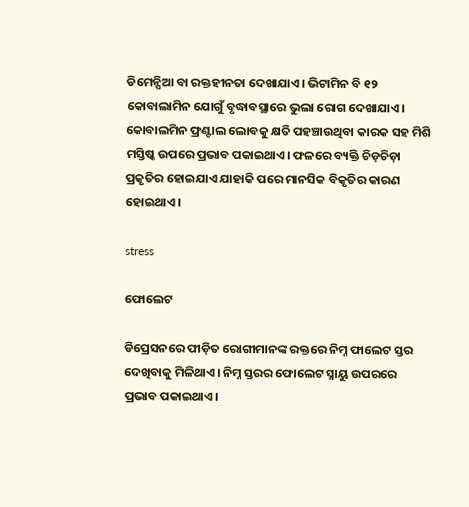ଡିମେନ୍ସିଆ ବା ରକ୍ତହୀନତା ଦେଖାଯାଏ। ଭିଟାମିନ ବି ୧୨ କୋବାଲାମିନ ଯୋଗୁଁ ବୃଦ୍ଧାବସ୍ଥାରେ ଭୁଲା ରୋଗ ଦେଖାଯାଏ। କୋବାଲମିନ ଫ୍ରଣ୍ଟାଲ ଲୋବକୁ କ୍ଷତି ପହଞ୍ଚାଉଥିବା କାରକ ସହ ମିଶି ମସ୍ତିଷ୍କ ଉପରେ ପ୍ରଭାବ ପକାଇଥାଏ। ଫଳରେ ବ୍ୟକ୍ତି ଚିଡ଼ଚିଡ଼ା ପ୍ରକୃତିର ହୋଇଯାଏ ଯାହାକି ପରେ ମାନସିକ ବିକୃତିର କାରଣ ହୋଇଥାଏ।

stress

ଫୋଲେଟ

ଡିପ୍ରେସନରେ ପୀଡ଼ିତ ରୋଗୀମାନଙ୍କ ରକ୍ତରେ ନିମ୍ନ ଫାଲେଟ ସ୍ତର ଦେଖିବାକୁ ମିଳିଥାଏ। ନିମ୍ନ ସ୍ତରର ଫୋଲେଟ ସ୍ନାୟୁ ଉପରରେ ପ୍ରଭାବ ପକାଇଥାଏ।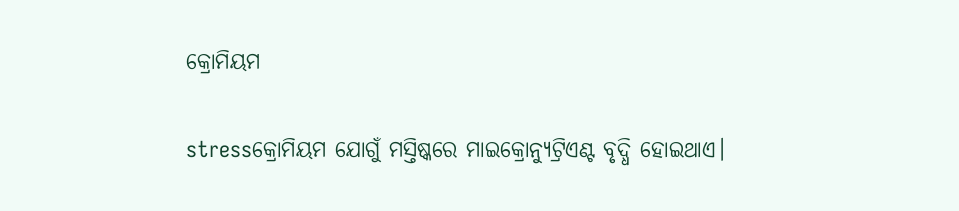କ୍ରୋମିୟମ

stressକ୍ରୋମିୟମ ଯୋଗୁଁ ମସ୍ତିଷ୍କରେ ମାଇକ୍ରୋନ୍ୟୁଟ୍ରିଏଣ୍ଟ ବୃଦ୍ଧି ହୋଇଥାଏ।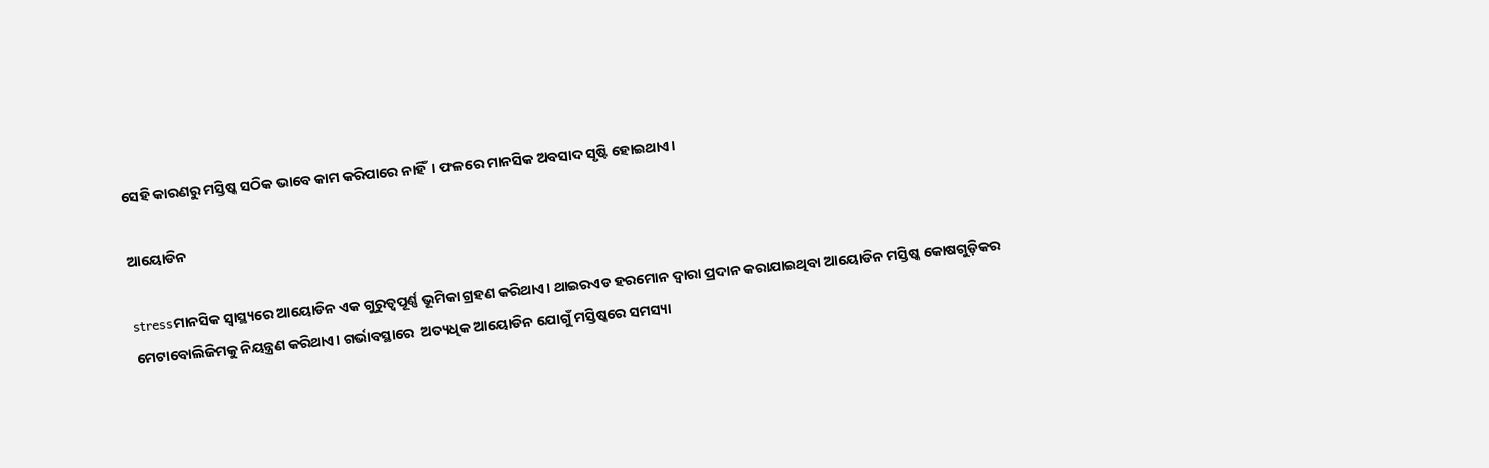ସେହି କାରଣରୁ ମସ୍ତିଷ୍କ ସଠିକ ଭାବେ କାମ କରିପାରେ ନାହିଁ। ଫଳରେ ମାନସିକ ଅବସାଦ ସୃଷ୍ଟି ହୋଇଥାଏ।

ଆୟୋଡିନ

stressମାନସିକ ସ୍ୱାସ୍ଥ୍ୟରେ ଆୟୋଡିନ ଏକ ଗୁରୁତ୍ୱପୂର୍ଣ୍ଣ ଭୂମିକା ଗ୍ରହଣ କରିଥାଏ। ଥାଇରଏଡ ହରମୋନ ଦ୍ୱାରା ପ୍ରଦାନ କରାଯାଇଥିବା ଆୟୋଡିନ ମସ୍ତିଷ୍କ କୋଷଗୁଡ଼ିକର ମେଟାବୋଲିଜିମକୁ ନିୟନ୍ତ୍ରଣ କରିଥାଏ। ଗର୍ଭାବସ୍ଥାରେ  ଅତ୍ୟଧିକ ଆୟୋଡିନ ଯୋଗୁଁ ମସ୍ତିଷ୍କରେ ସମସ୍ୟା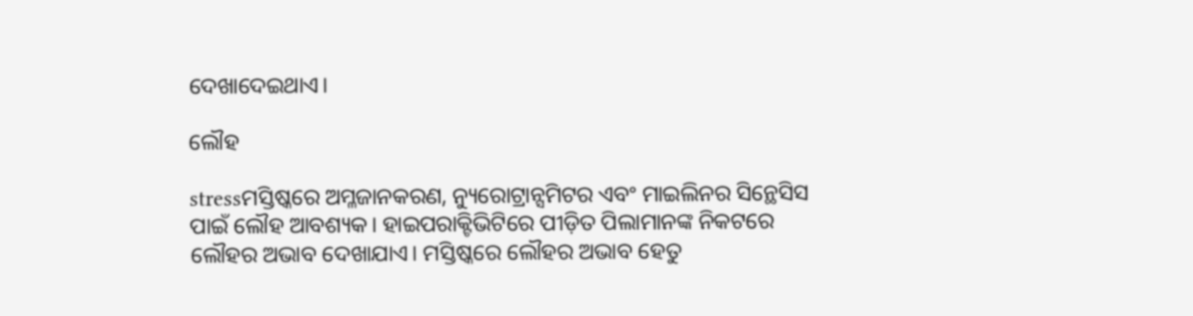ଦେଖାଦେଇଥାଏ।

ଲୌହ

stressମସ୍ତିଷ୍କରେ ଅମ୍ଳଜାନକରଣ, ନ୍ୟୁରୋଟ୍ରାନ୍ସମିଟର ଏବଂ ମାଇଲିନର ସିନ୍ଥେସିସ ପାଇଁ ଲୌହ ଆବଶ୍ୟକ। ହାଇପରାକ୍ଟିଭିଟିରେ ପୀଡ଼ିତ ପିଲାମାନଙ୍କ ନିକଟରେ ଲୌହର ଅଭାବ ଦେଖାଯାଏ। ମସ୍ତିଷ୍କରେ ଲୌହର ଅଭାବ ହେତୁ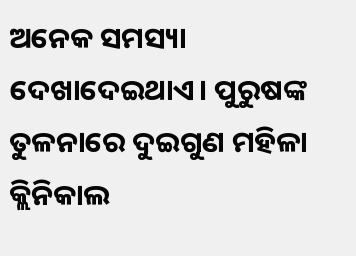ଅନେକ ସମସ୍ୟା ଦେଖାଦେଇଥାଏ। ପୁରୁଷଙ୍କ ତୁଳନାରେ ଦୁଇଗୁଣ ମହିଳା କ୍ଲିନିକାଲ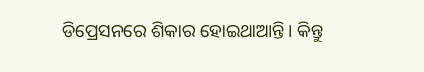ଡିପ୍ରେସନରେ ଶିକାର ହୋଇଥାଆନ୍ତି। କିନ୍ତୁ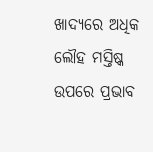ଖାଦ୍ୟରେ ଅଧିକ ଲୌହ ମସ୍ତିଷ୍କ ଉପରେ ପ୍ରଭାବ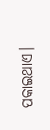ପକାଇଥାଏ।